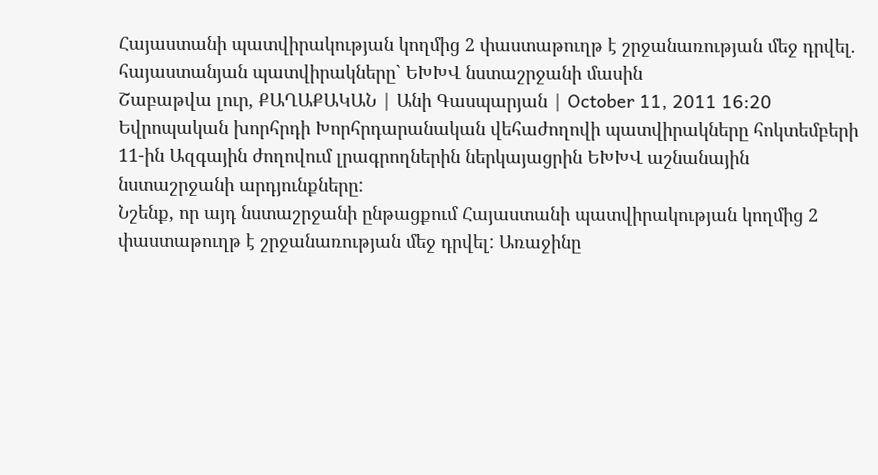Հայաստանի պատվիրակության կողմից 2 փաստաթուղթ է շրջանառության մեջ դրվել. հայաստանյան պատվիրակները` ԵԽԽՎ նստաշրջանի մասին
Շաբաթվա լուր, ՔԱՂԱՔԱԿԱՆ | Անի Գասպարյան | October 11, 2011 16:20
Եվրոպական խորհրդի Խորհրդարանական վեհաժողովի պատվիրակները հոկտեմբերի 11-ին Ազգային ժողովում լրագրողներին ներկայացրին ԵԽԽՎ աշնանային նստաշրջանի արդյունքները:
Նշենք, որ այդ նստաշրջանի ընթացքում Հայաստանի պատվիրակության կողմից 2 փաստաթուղթ է շրջանառության մեջ դրվել: Առաջինը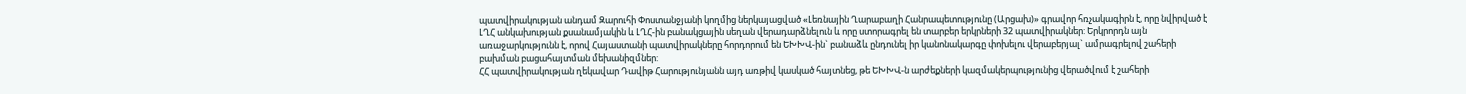պատվիրակության անդամ Զարուհի Փոստանջյանի կողմից ներկայացված «Լեռնային Ղարաբաղի Հանրապետությունը (Արցախ)» գրավոր հռչակագիրն է, որը նվիրված է ԼՂՀ անկախության քսանամյակին և ԼՂՀ-ին բանակցային սեղան վերադարձնելուն և որը ստորագրել են տարբեր երկրների 32 պատվիրակներ: Երկրորդն այն առաջարկությունն է, որով Հայաստանի պատվիրակները հորդորում են ԵԽԽՎ-ին` բանաձև ընդունել իր կանոնակարգը փոխելու վերաբերյալ` ամրագրելով շահերի բախման բացահայտման մեխանիզմներ:
ՀՀ պատվիրակության ղեկավար Դավիթ Հարությունյանն այդ առթիվ կասկած հայտնեց, թե ԵԽԽՎ-ն արժեքների կազմակերպությունից վերածվում է շահերի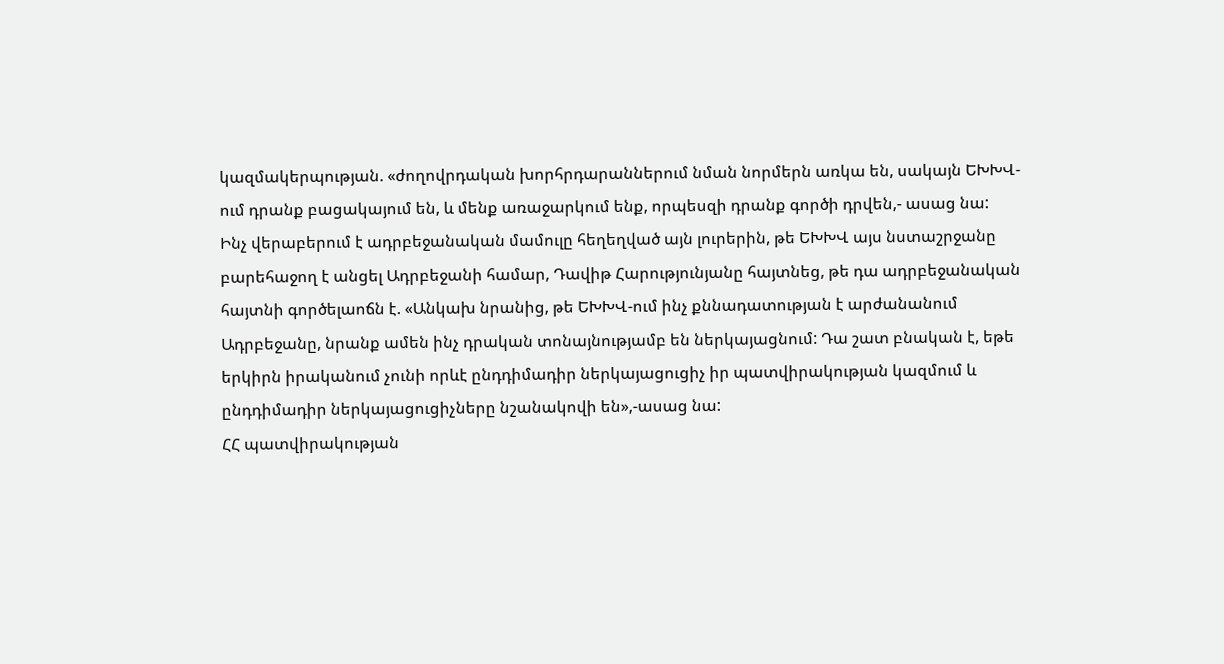կազմակերպության. «ժողովրդական խորհրդարաններում նման նորմերն առկա են, սակայն ԵԽԽՎ-ում դրանք բացակայում են, և մենք առաջարկում ենք, որպեսզի դրանք գործի դրվեն,- ասաց նա:
Ինչ վերաբերում է ադրբեջանական մամուլը հեղեղված այն լուրերին, թե ԵԽԽՎ այս նստաշրջանը բարեհաջող է անցել Ադրբեջանի համար, Դավիթ Հարությունյանը հայտնեց, թե դա ադրբեջանական հայտնի գործելաոճն է. «Անկախ նրանից, թե ԵԽԽՎ-ում ինչ քննադատության է արժանանում Ադրբեջանը, նրանք ամեն ինչ դրական տոնայնությամբ են ներկայացնում: Դա շատ բնական է, եթե երկիրն իրականում չունի որևէ ընդդիմադիր ներկայացուցիչ իր պատվիրակության կազմում և ընդդիմադիր ներկայացուցիչները նշանակովի են»,-ասաց նա:
ՀՀ պատվիրակության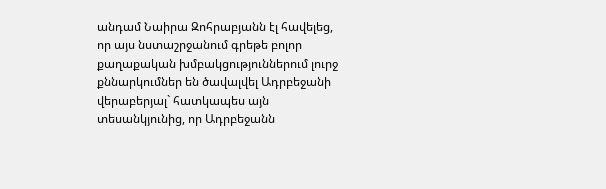անդամ Նաիրա Զոհրաբյանն էլ հավելեց, որ այս նստաշրջանում գրեթե բոլոր քաղաքական խմբակցություններում լուրջ քննարկումներ են ծավալվել Ադրբեջանի վերաբերյալ` հատկապես այն տեսանկյունից, որ Ադրբեջանն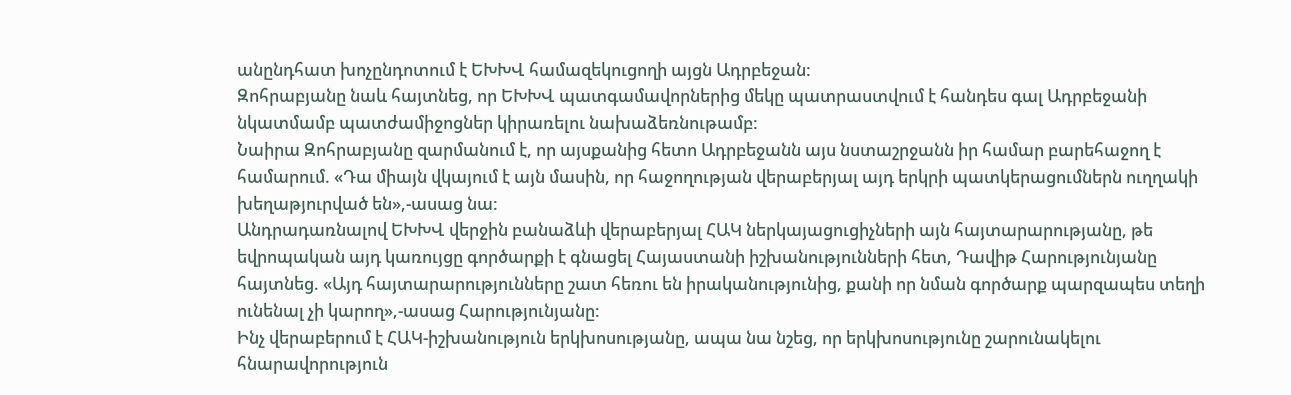անընդհատ խոչընդոտում է ԵԽԽՎ համազեկուցողի այցն Ադրբեջան:
Զոհրաբյանը նաև հայտնեց, որ ԵԽԽՎ պատգամավորներից մեկը պատրաստվում է հանդես գալ Ադրբեջանի նկատմամբ պատժամիջոցներ կիրառելու նախաձեռնութամբ:
Նաիրա Զոհրաբյանը զարմանում է, որ այսքանից հետո Ադրբեջանն այս նստաշրջանն իր համար բարեհաջող է համարում. «Դա միայն վկայում է այն մասին, որ հաջողության վերաբերյալ այդ երկրի պատկերացումներն ուղղակի խեղաթյուրված են»,-ասաց նա:
Անդրադառնալով ԵԽԽՎ վերջին բանաձևի վերաբերյալ ՀԱԿ ներկայացուցիչների այն հայտարարությանը, թե եվրոպական այդ կառույցը գործարքի է գնացել Հայաստանի իշխանությունների հետ, Դավիթ Հարությունյանը հայտնեց. «Այդ հայտարարությունները շատ հեռու են իրականությունից, քանի որ նման գործարք պարզապես տեղի ունենալ չի կարող»,-ասաց Հարությունյանը:
Ինչ վերաբերում է ՀԱԿ-իշխանություն երկխոսությանը, ապա նա նշեց, որ երկխոսությունը շարունակելու հնարավորություն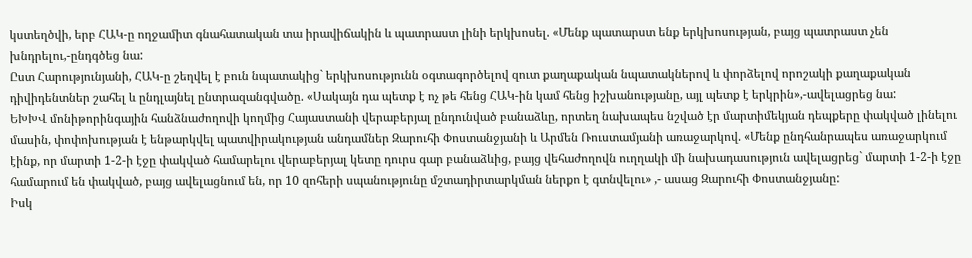կստեղծվի, երբ ՀԱԿ-ը ողջամիտ գնահատական տա իրավիճակին և պատրաստ լինի երկխոսել. «Մենք պատարստ ենք երկխոսության, բայց պատրաստ չեն խնդրելու,-ընդգծեց նա:
Ըստ Հարությունյանի, ՀԱԿ-ը շեղվել է բուն նպատակից` երկխոսությունն օգտագործելով զուտ քաղաքական նպատակներով և փորձելով որոշակի քաղաքական դիվիդենտներ շահել և ընդլայնել ընտրազանգվածը. «Սակայն դա պետք է ոչ թե հենց ՀԱԿ-ին կամ հենց իշխանությանը, այլ պետք է երկրին»,-ավելացրեց նա:
ԵԽԽՎ մոնիթորինգային հանձնաժողովի կողմից Հայաստանի վերաբերյալ ընդունված բանաձևը, որտեղ նախապես նշված էր մարտիմեկյան դեպքերը փակված լինելու մասին, փոփոխության է ենթարկվել պատվիրակության անդամներ Զարուհի Փոստանջյանի և Արմեն Ռուստամյանի առաջարկով. «Մենք ընդհանրապես առաջարկում էինք, որ մարտի 1-2-ի էջը փակված համարելու վերաբերյալ կետը դուրս գար բանաձևից, բայց վեհաժողովն ուղղակի մի նախադասություն ավելացրեց` մարտի 1-2-ի էջը համարում են փակված, բայց ավելացնում են, որ 10 զոհերի սպանությունը մշտադիրտարկման ներքո է գտնվելու» ,- ասաց Զարուհի Փոստանջյանը:
Իսկ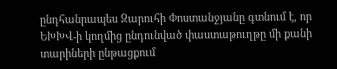ընդհանրապես Զարուհի Փոստանջյանը գտնում է, որ ԵԽԽՎ-ի կողմից ընդունված փաստաթուղթը մի քանի տարիների ընթացքում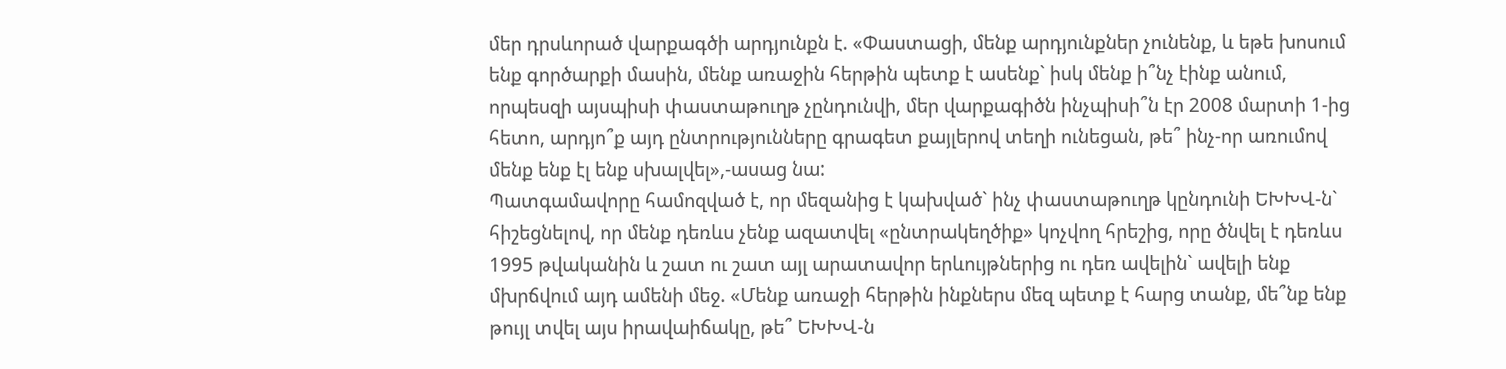մեր դրսևորած վարքագծի արդյունքն է. «Փաստացի, մենք արդյունքներ չունենք, և եթե խոսում ենք գործարքի մասին, մենք առաջին հերթին պետք է ասենք` իսկ մենք ի՞նչ էինք անում, որպեսզի այսպիսի փաստաթուղթ չընդունվի, մեր վարքագիծն ինչպիսի՞ն էր 2008 մարտի 1-ից հետո, արդյո՞ք այդ ընտրությունները գրագետ քայլերով տեղի ունեցան, թե՞ ինչ-որ առումով մենք ենք էլ ենք սխալվել»,-ասաց նա:
Պատգամավորը համոզված է, որ մեզանից է կախված` ինչ փաստաթուղթ կընդունի ԵԽԽՎ-ն` հիշեցնելով, որ մենք դեռևս չենք ազատվել «ընտրակեղծիք» կոչվող հրեշից, որը ծնվել է դեռևս 1995 թվականին և շատ ու շատ այլ արատավոր երևույթներից ու դեռ ավելին` ավելի ենք մխրճվում այդ ամենի մեջ. «Մենք առաջի հերթին ինքներս մեզ պետք է հարց տանք, մե՞նք ենք թույլ տվել այս իրավաիճակը, թե՞ ԵԽԽՎ-ն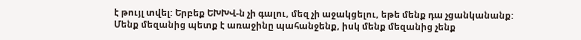է թույլ տվել: Երբեք ԵԽԽՎ-ն չի գալու, մեզ չի աջակցելու, եթե մենք դա չցանկանանք: Մենք մեզանից պետք է առաջինը պահանջենք, իսկ մենք մեզանից չենք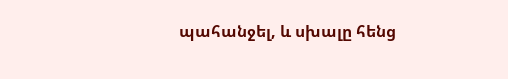պահանջել, և սխալը հենց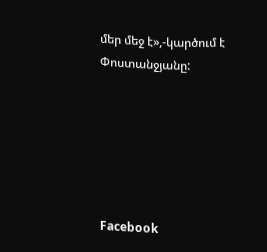մեր մեջ է»,-կարծում է Փոստանջյանը:






Facebook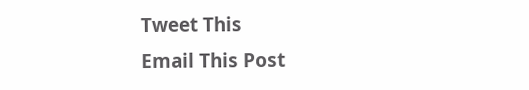Tweet This
Email This Post